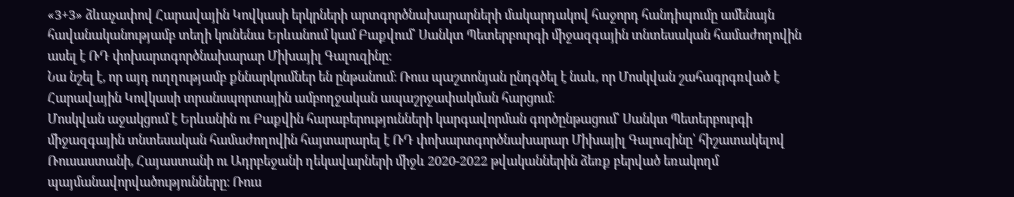«3+3» ձևաչափով Հարավային Կովկասի երկրների արտգործնախարարների մակարդակով հաջորդ հանդիպումը ամենայն հավանականությամբ տեղի կունենա Երևանում կամ Բաքվում՝ Սանկտ Պետերբուրգի միջազգային տնտեսական համաժողովին ասել է ՌԴ փոխարտգործնախարար Միխայիլ Գալուզինը։
Նա նշել է, որ այդ ուղղությամբ քննարկումներ են ընթանում։ Ռուս պաշտոնյան ընդգծել է նաև, որ Մոսկվան շահագրգռված է Հարավային Կովկասի տրանսպորտային ամբողջական ապաշրջափակման հարցում։
Մոսկվան աջակցում է Երևանին ու Բաքվին հարաբերությունների կարգավորման գործընթացում՝ Սանկտ Պետերբուրգի միջազգային տնտեսական համաժողովին հայտարարել է ՌԴ փոխարտգործնախարար Միխայիլ Գալուզինը՝ հիշատակելով Ռուսաստանի, Հայաստանի ու Ադրբեջանի ղեկավարների միջև 2020-2022 թվականներին ձեռք բերված եռակողմ պայմանավորվածությունները։ Ռուս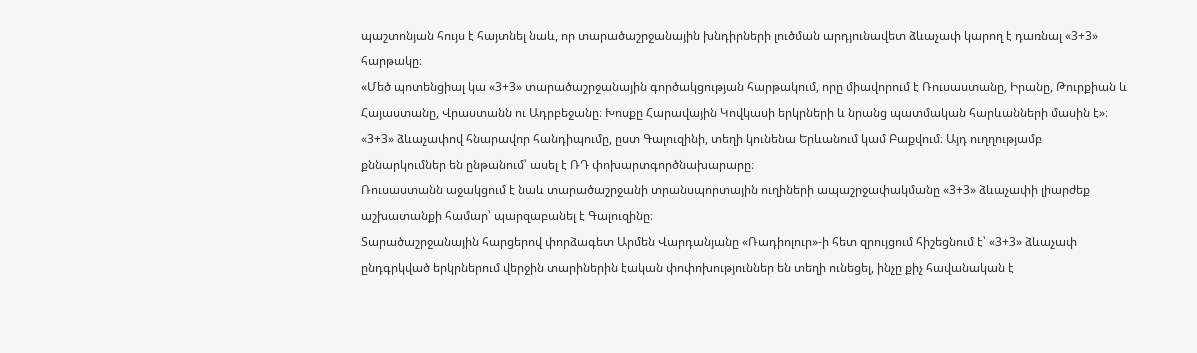պաշտոնյան հույս է հայտնել նաև, որ տարածաշրջանային խնդիրների լուծման արդյունավետ ձևաչափ կարող է դառնալ «3+3» հարթակը։
«Մեծ պոտենցիալ կա «3+3» տարածաշրջանային գործակցության հարթակում, որը միավորում է Ռուսաստանը, Իրանը, Թուրքիան և Հայաստանը, Վրաստանն ու Ադրբեջանը։ Խոսքը Հարավային Կովկասի երկրների և նրանց պատմական հարևանների մասին է»։
«3+3» ձևաչափով հնարավոր հանդիպումը, ըստ Գալուզինի, տեղի կունենա Երևանում կամ Բաքվում։ Այդ ուղղությամբ քննարկումներ են ընթանում՝ ասել է ՌԴ փոխարտգործնախարարը։
Ռուսաստանն աջակցում է նաև տարածաշրջանի տրանսպորտային ուղիների ապաշրջափակմանը «3+3» ձևաչափի լիարժեք աշխատանքի համար՝ պարզաբանել է Գալուզինը։
Տարածաշրջանային հարցերով փորձագետ Արմեն Վարդանյանը «Ռադիոլուր»-ի հետ զրույցում հիշեցնում է՝ «3+3» ձևաչափ ընդգրկված երկրներում վերջին տարիներին էական փոփոխություններ են տեղի ունեցել, ինչը քիչ հավանական է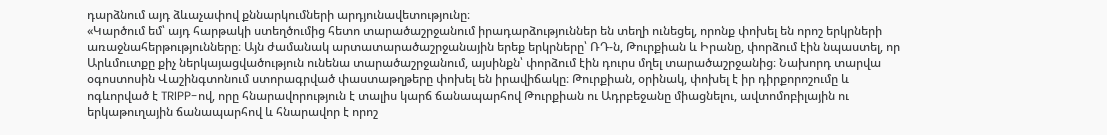դարձնում այդ ձևաչափով քննարկումների արդյունավետությունը։
«Կարծում եմ՝ այդ հարթակի ստեղծումից հետո տարածաշրջանում իրադարձություններ են տեղի ունեցել, որոնք փոխել են որոշ երկրների առաջնահերթությունները։ Այն ժամանակ արտատարածաշրջանային երեք երկրները՝ ՌԴ-ն, Թուրքիան և Իրանը, փորձում էին նպաստել, որ Արևմուտքը քիչ ներկայացվածություն ունենա տարածաշրջանում, այսինքն՝ փորձում էին դուրս մղել տարածաշրջանից։ Նախորդ տարվա օգոստոսին Վաշինգտոնում ստորագրված փաստաթղթերը փոխել են իրավիճակը։ Թուրքիան, օրինակ, փոխել է իր դիրքորոշումը և ոգևորված է TRIPP-ով, որը հնարավորություն է տալիս կարճ ճանապարհով Թուրքիան ու Ադրբեջանը միացնելու, ավտոմոբիլային ու երկաթուղային ճանապարհով և հնարավոր է որոշ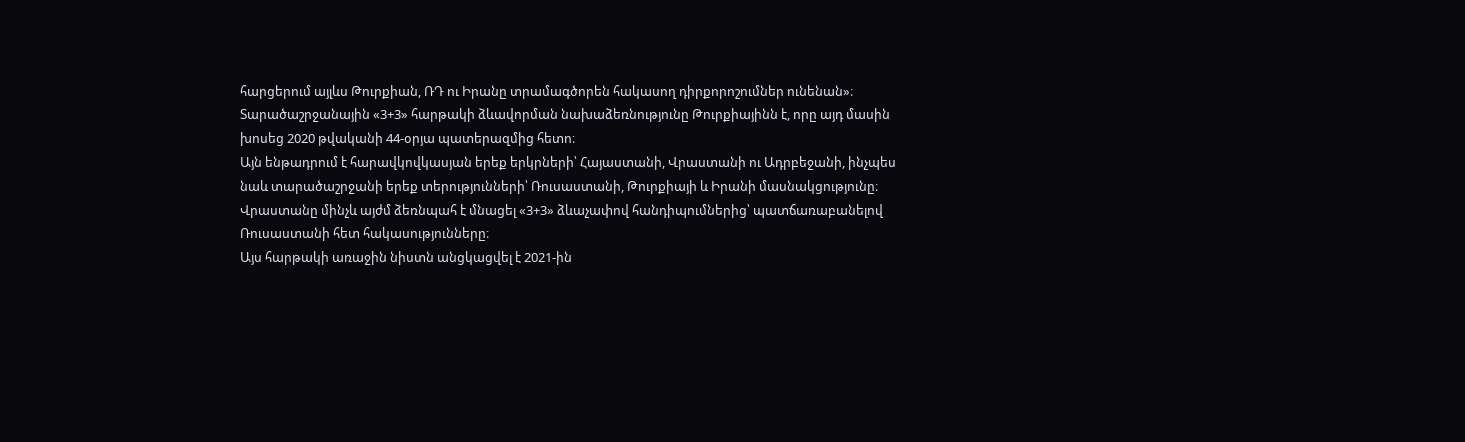հարցերում այլևս Թուրքիան, ՌԴ ու Իրանը տրամագծորեն հակասող դիրքորոշումներ ունենան»։
Տարածաշրջանային «3+3» հարթակի ձևավորման նախաձեռնությունը Թուրքիայինն է, որը այդ մասին խոսեց 2020 թվականի 44-օրյա պատերազմից հետո։
Այն ենթադրում է հարավկովկասյան երեք երկրների՝ Հայաստանի, Վրաստանի ու Ադրբեջանի, ինչպես նաև տարածաշրջանի երեք տերությունների՝ Ռուսաստանի, Թուրքիայի և Իրանի մասնակցությունը։
Վրաստանը մինչև այժմ ձեռնպահ է մնացել «3+3» ձևաչափով հանդիպումներից՝ պատճառաբանելով Ռուսաստանի հետ հակասությունները։
Այս հարթակի առաջին նիստն անցկացվել է 2021-ին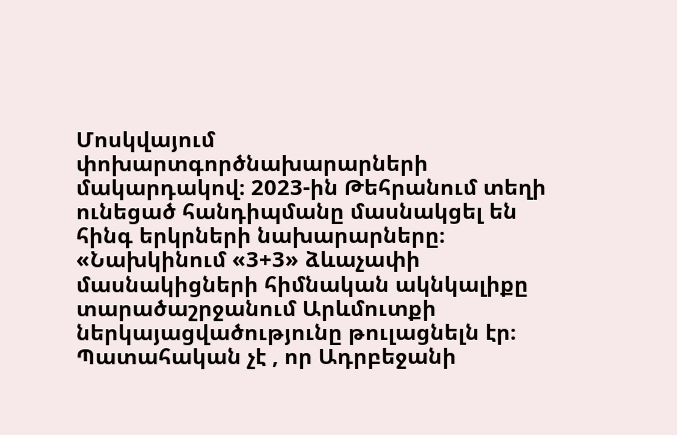Մոսկվայում փոխարտգործնախարարների մակարդակով։ 2023-ին Թեհրանում տեղի ունեցած հանդիպմանը մասնակցել են հինգ երկրների նախարարները։
«Նախկինում «3+3» ձևաչափի մասնակիցների հիմնական ակնկալիքը տարածաշրջանում Արևմուտքի ներկայացվածությունը թուլացնելն էր։ Պատահական չէ , որ Ադրբեջանի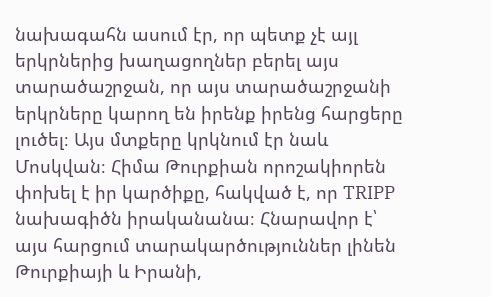նախագահն ասում էր, որ պետք չէ այլ երկրներից խաղացողներ բերել այս տարածաշրջան, որ այս տարածաշրջանի երկրները կարող են իրենք իրենց հարցերը լուծել։ Այս մտքերը կրկնում էր նաև Մոսկվան։ Հիմա Թուրքիան որոշակիորեն փոխել է իր կարծիքը, հակված է, որ TRIPP նախագիծն իրականանա։ Հնարավոր է՝ այս հարցում տարակարծություններ լինեն Թուրքիայի և Իրանի,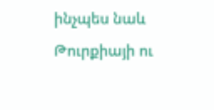ինչպես նաև Թուրքիայի ու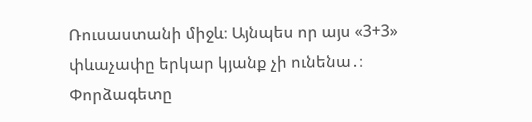Ռուսաստանի միջև։ Այնպես որ այս «3+3» փևաչափը երկար կյանք չի ունենա․։
Փորձագետը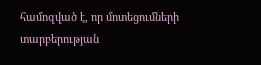համոզված է, որ մոտեցումների տարբերության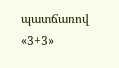պատճառով «3+3»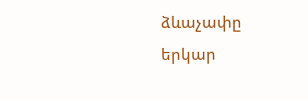ձևաչափը երկար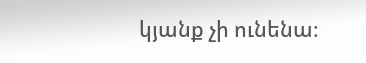կյանք չի ունենա։